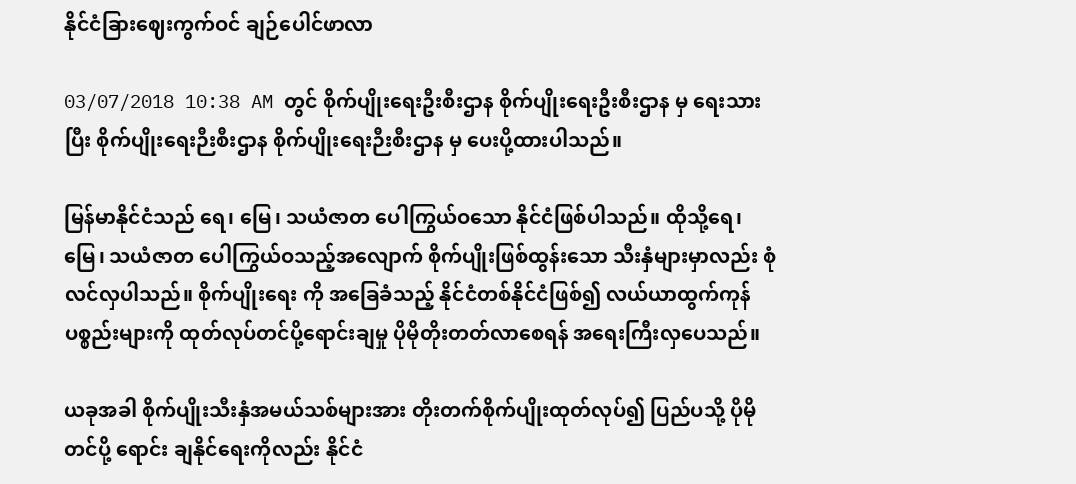နိုင်ငံခြားဈေးကွက်ဝင် ချဉ်ပေါင်ဖာလာ

03/07/2018 10:38 AM တွင် စိုက်ပျိုးရေးဦးစီးဌာန စိုက်ပျိုးရေးဦးစီးဌာန မှ ရေးသား ပြီး စိုက်ပျိုးရေးဉီးစီးဌာန စိုက်ပျိုးရေးဉီးစီးဌာန မှ ပေးပို့ထားပါသည်။

မြန်မာနိုင်ငံသည် ရေ၊ မြေ၊ သယံဇာတ ပေါကြွယ်ဝသော နိုင်ငံဖြစ်ပါသည်။ ထိုသို့ရေ၊ မြေ၊ သယံဇာတ ပေါကြွယ်ဝသည့်အလျောက် စိုက်ပျိုးဖြစ်ထွန်းသော သီးနှံများမှာလည်း စုံလင်လှပါသည်။ စိုက်ပျိုးရေး ကို အခြေခံသည့် နိုင်ငံတစ်နိုင်ငံဖြစ်၍ လယ်ယာထွက်ကုန်ပစ္စည်းများကို ထုတ်လုပ်တင်ပို့ရောင်းချမှု ပိုမိုတိုးတတ်လာစေရန် အရေးကြီးလှပေသည်။

ယခုအခါ စိုက်ပျိုးသီးနှံအမယ်သစ်များအား တိုးတက်စိုက်ပျိုးထုတ်လုပ်၍ ပြည်ပသို့ ပိုမိုတင်ပို့ ရောင်း ချနိုင်ရေးကိုလည်း နိုင်ငံ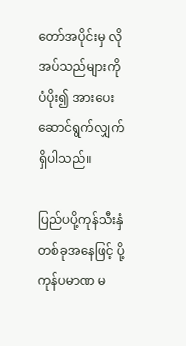တော်အပိုင်းမှ လိုအပ်သည်များကို ပံပိုး၍ အားပေးဆောင်ရွက်လျှက်ရှိပါသည်။

ပြည်ပပို့ကုန်သီးနှံတစ်ခုအနေဖြင့် ပို့ကုန်ပမာဏ မ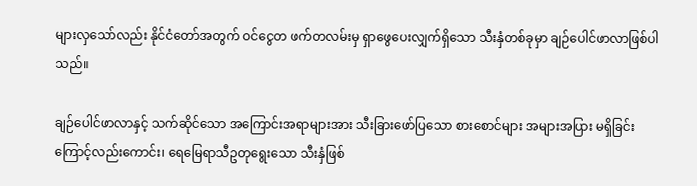များလှသော်လည်း နိုင်ငံတော်အတွက် ဝင်ငွေတ ဖက်တလမ်းမှ ရှာဖွေပေးလျှက်ရှိသော သီးနှံတစ်ခုမှာ ချဉ်ပေါင်ဖာလာဖြစ်ပါသည်။

ချဉ်ပေါင်ဖာလာနှင့် သက်ဆိုင်သော အကြောင်းအရာများအား သီးခြားဖော်ပြသော စားစောင်များ အများအပြား မရှိခြင်းကြောင့်လည်းကောင်း၊ ရေမြေရာသီဥတုရွေးသော သီးနှံဖြစ်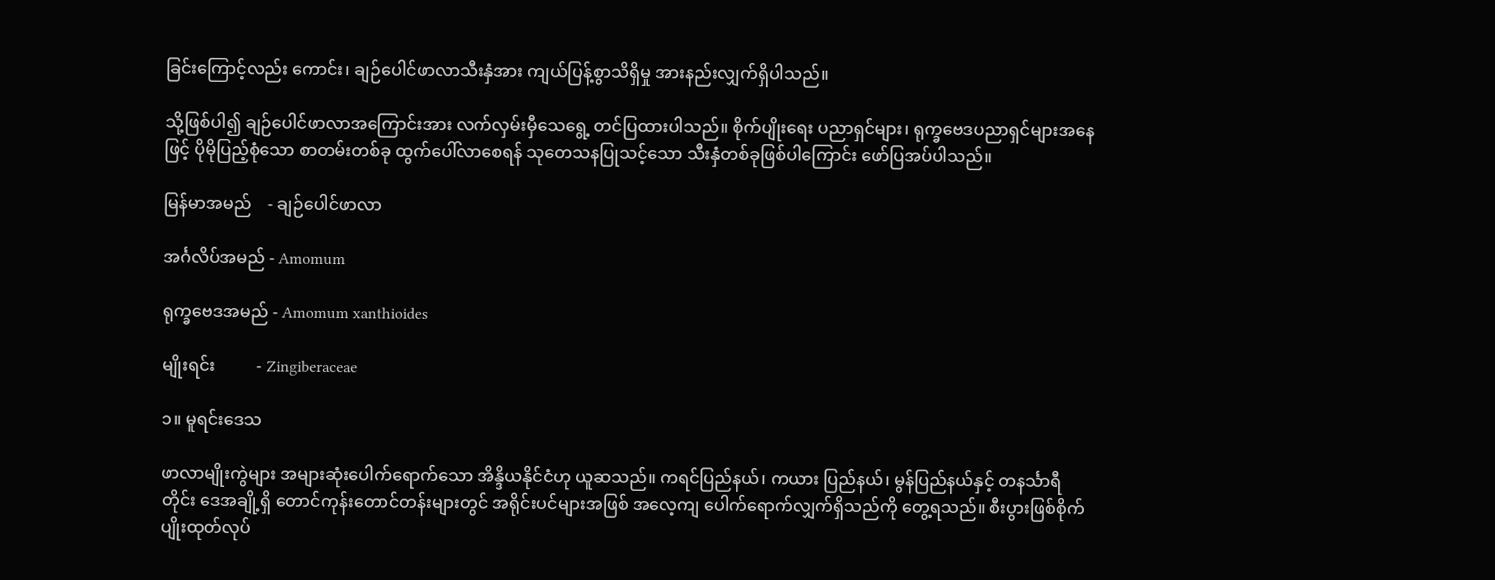ခြင်းကြောင့်လည်း ကောင်း၊ ချဉ်ပေါင်ဖာလာသီးနှံအား ကျယ်ပြန့်စွာသိရှိမှု အားနည်းလျှက်ရှိပါသည်။

သို့ဖြစ်ပါ၍ ချဉ်ပေါင်ဖာလာအကြောင်းအား လက်လှမ်းမှီသေရွေ့ တင်ပြထားပါသည်။ စိုက်ပျိုးရေး ပညာရှင်များ၊ ရုက္ခဗေဒပညာရှင်များအနေဖြင့် ပိုမိုပြည့်စုံသော စာတမ်းတစ်ခု ထွက်ပေါ်လာစေရန် သုတေသနပြုသင့်သော သီးနှံတစ်ခုဖြစ်ပါကြောင်း ဖော်ပြအပ်ပါသည်။

မြန်မာအမည်    - ချဉ်ပေါင်ဖာလာ

အင်္ဂလိပ်အမည် - Amomum

ရုက္ခဗေဒအမည် - Amomum xanthioides

မျိုးရင်း          - Zingiberaceae

၁။ မူရင်းဒေသ

ဖာလာမျိုးကွဲများ အများဆုံးပေါက်ရောက်သော အိန္ဒိယနိုင်ငံဟု ယူဆသည်။ ကရင်ပြည်နယ်၊ ကယား ပြည်နယ်၊ မွန်ပြည်နယ်နှင့် တနင်္သာရီတိုင်း ဒေအချို့ရှိ တောင်ကုန်းတောင်တန်းများတွင် အရိုင်းပင်များအဖြစ် အလေ့ကျ ပေါက်ရောက်လျှက်ရှိသည်ကို တွေ့ရသည်။ စီးပွားဖြစ်စိုက်ပျိုးထုတ်လုပ်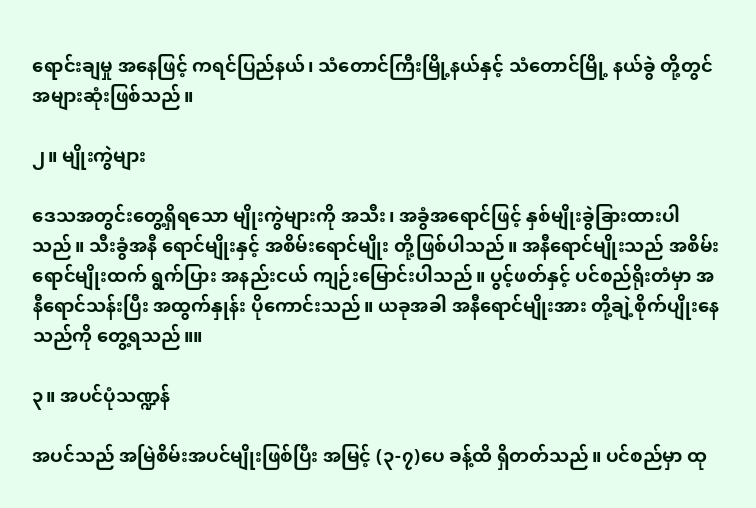ရောင်းချမှု အနေဖြင့် ကရင်ပြည်နယ်၊ သံတောင်ကြီးမြို့နယ်နှင့် သံတောင်မြို့ နယ်ခွဲ တို့တွင် အများဆုံးဖြစ်သည်။

၂။ မျိုးကွဲများ

ဒေသအတွင်းတွေ့ရှိရသော မျိုးကွဲများကို အသီး၊ အခွံအရောင်ဖြင့် နှစ်မျိုးခွဲခြားထားပါသည်။ သီးခွံအနီ ရောင်မျိုးနှင့် အစိမ်းရောင်မျိုး တို့ဖြစ်ပါသည်။ အနီရောင်မျိုးသည် အစိမ်းရောင်မျိုးထက် ရွက်ပြား အနည်းငယ် ကျဉ်းမြောင်းပါသည်။ ပွင့်ဖတ်နှင့် ပင်စည်ရိုးတံမှာ အနီရောင်သန်းပြီး အထွက်နှုန်း ပိုကောင်းသည်။ ယခုအခါ အနီရောင်မျိုးအား တို့ချဲ့စိုက်ပျိုးနေသည်ကို တွေ့ရသည်။။

၃။ အပင်ပုံသဏ္ဍန်

အပင်သည် အမြဲစိမ်းအပင်မျိုးဖြစ်ပြီး အမြင့် (၃-၇)ပေ ခန့်ထိ ရှိတတ်သည်။ ပင်စည်မှာ ထု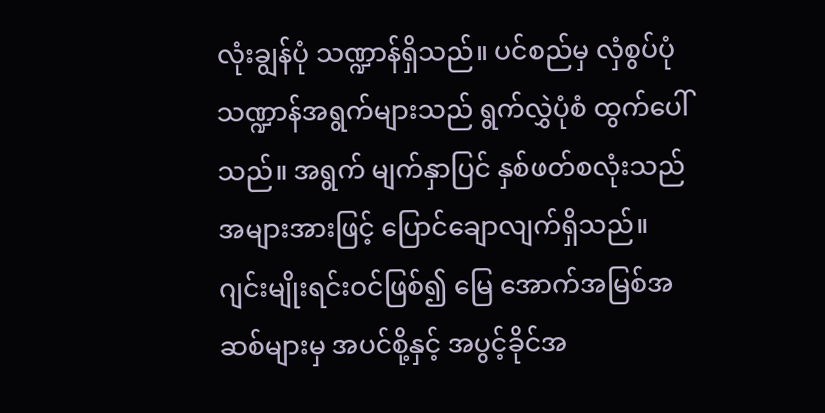လုံးချွန်ပုံ သဏ္ဍာန်ရှိသည်။ ပင်စည်မှ လှံစွပ်ပုံသဏ္ဍာန်အရွက်များသည် ရွက်လွှဲပုံစံ ထွက်ပေါ်သည်။ အရွက် မျက်နှာပြင် နှစ်ဖတ်စလုံးသည် အများအားဖြင့် ပြောင်ချောလျက်ရှိသည်။ ဂျင်းမျိုးရင်းဝင်ဖြစ်၍ မြေ အောက်အမြစ်အဆစ်များမှ အပင်စို့နှင့် အပွင့်ခိုင်အ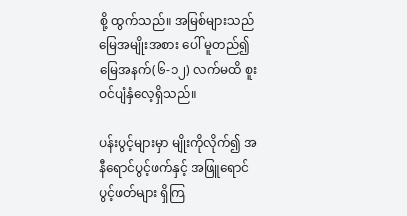စို့ ထွက်သည်။ အမြစ်များသည် မြေအမျိုးအစား ပေါ် မူတည်၍ မြေအနက်(၆-၁၂) လက်မထိ စူးဝင်ပျံနှံလေ့ရှိသည်။

ပန်းပွင့်များမှာ မျိုးကိုလိုက်၍ အနီရောင်ပွင့်ဖက်နှင့် အဖြူရောင်ပွင့်ဖတ်များ ရှိကြ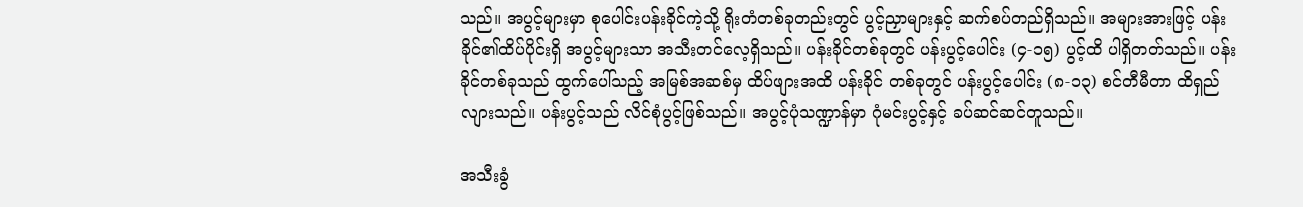သည်။ အပွင့်များမှာ စုပေါင်းပန်းခိုင်ကဲ့သို့ ရိုးတံတစ်ခုတည်းတွင် ပွင့်ညှာများနှင့် ဆက်စပ်တည်ရှိသည်။ အများအားဖြင့် ပန်းခိုင်၏ထိပ်ပိုင်းရှိ အပွင့်များသာ အသီးတင်လေ့ရှိသည်။ ပန်းခိုင်တစ်ခုတွင် ပန်းပွင့်ပေါင်း (၄-၁၅) ပွင့်ထိ ပါရှိတတ်သည်။ ပန်းခိုင်တစ်ခုသည် ထွက်ပေါ်သည့် အမြစ်အဆစ်မှ ထိပ်ဖျားအထိ ပန်းခိုင် တစ်ခုတွင် ပန်းပွင့်ပေါင်း (၈-၁၃) စင်တီမီတာ ထိရှည်လျားသည်။ ပန်းပွင့်သည် လိင်စုံပွင့်ဖြစ်သည်။ အပွင့်ပုံသဏ္ဍာန်မှာ ဂုံမင်းပွင့်နှင့် ခပ်ဆင်ဆင်တူသည်။

အသီးခွံ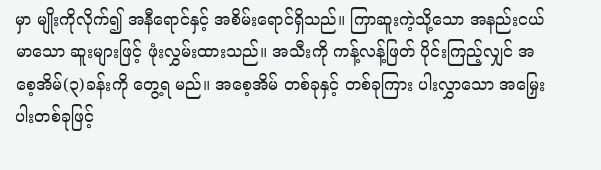မှာ မျိုးကိုလိုက်၍ အနီရောင်နှင့် အစိမ်းရောင်ရှိသည်။ ကြာဆူးကဲ့သို့သော အနည်းငယ်မာသော ဆူးများဖြင့် ဖုံးလွှမ်းထားသည်။ အသီးကို ကန့်လန့်ဖြတ် ပိုင်းကြည့်လျှင် အစေ့အိမ်(၃)ခန်းကို တွေ့ရ မည်။ အစေ့အိမ် တစ်ခုနှင့် တစ်ခုကြား ပါးလွှာသော အမြှေးပါးတစ်ခုဖြင့်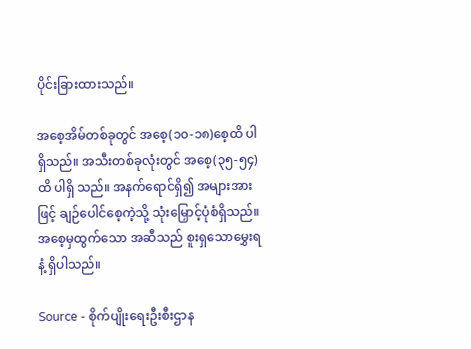ပိုင်းခြားထားသည်။

အစေ့အိမ်တစ်ခုတွင် အစေ့(၁၀-၁၈)စေ့ထိ ပါရှိသည်။ အသီးတစ်ခုလုံးတွင် အစေ့(၃၅-၅၄) ထိ ပါရှိ သည်။ အနက်ရောင်ရှိ၍ အများအားဖြင့် ချဉ်ပေါင်စေ့ကဲ့သို့ သုံးမြှောင့်ပုံစံရှိသည်။ အစေ့မှထွက်သော အဆီသည် စူးရှသောမွှေးရနံ့ ရှိပါသည်။

Source - စိုက်ပျိုးရေးဦးစီးဌာန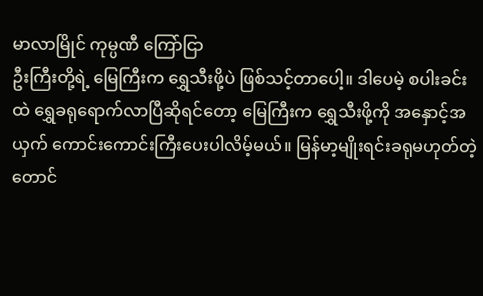မာလာမြိုင် ကုမ္ပဏီ ကြော်ငြာ
ဦးကြီးတို့ရဲ့ မြေကြီးက ရွှေသီးဖို့ပဲ ဖြစ်သင့်တာပေါ့။ ဒါပေမဲ့ စပါးခင်းထဲ ရွှေခရုရောက်လာပြီဆိုရင်တော့ မြေကြီးက ရွှေသီးဖို့ကို အနှောင့်အယှက် ကောင်းကောင်းကြီးပေးပါလိမ့်မယ်။ မြန်မာ့မျိုးရင်းခရုမဟုတ်တဲ့ တောင်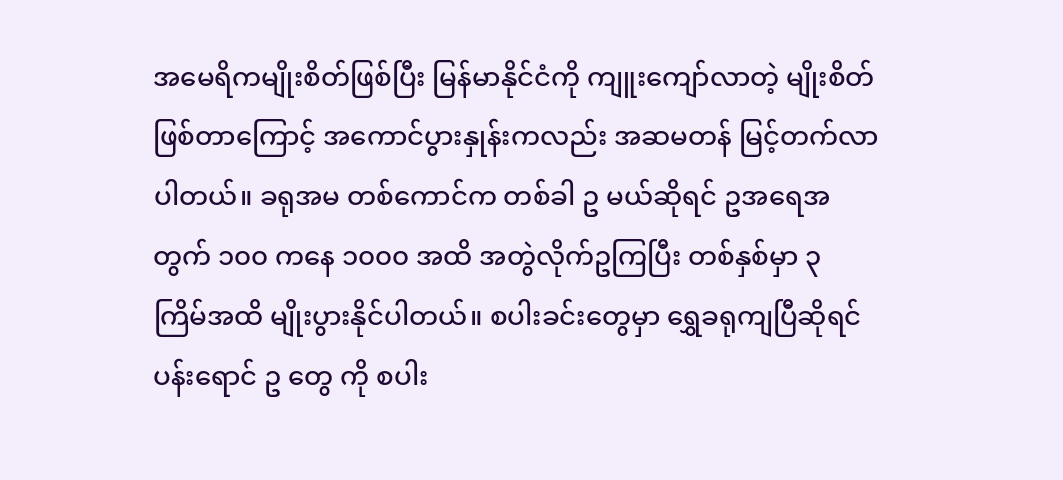အမေရိကမျိုးစိတ်ဖြစ်ပြီး မြန်မာနိုင်ငံကို ကျူးကျော်လာတဲ့ မျိုးစိတ်ဖြစ်တာကြောင့် အကောင်ပွားနှုန်းကလည်း အဆမတန် မြင့်တက်လာပါတယ်။ ခရုအမ တစ်ကောင်က တစ်ခါ ဥ မယ်ဆိုရင် ဥအရေအတွက် ၁၀၀ ကနေ ၁၀၀၀ အထိ အတွဲလိုက်ဥကြပြီး တစ်နှစ်မှာ ၃ ကြိမ်အထိ မျိုးပွားနိုင်ပါတယ်။ စပါးခင်းတွေမှာ ရွှေခရုကျပြီဆိုရင် ပန်းရောင် ဥ တွေ ကို စပါး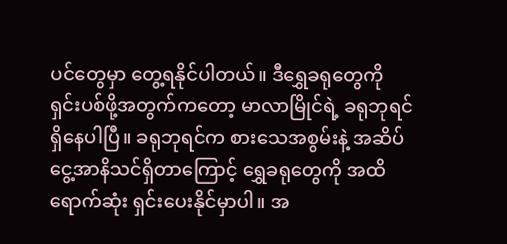ပင်တွေမှာ တွေ့ရနိုင်ပါတယ်။ ဒီရွှေခရုတွေကို ရှင်းပစ်ဖို့အတွက်ကတော့ မာလာမြိုင်ရဲ့ ခရုဘုရင် ရှိနေပါပြီ။ ခရုဘုရင်က စားသေအစွမ်းနဲ့ အဆိပ်ငွေ့အာနိသင်ရှိတာကြောင့် ရွှေခရုတွေကို အထိရောက်ဆုံး ရှင်းပေးနိုင်မှာပါ။ အ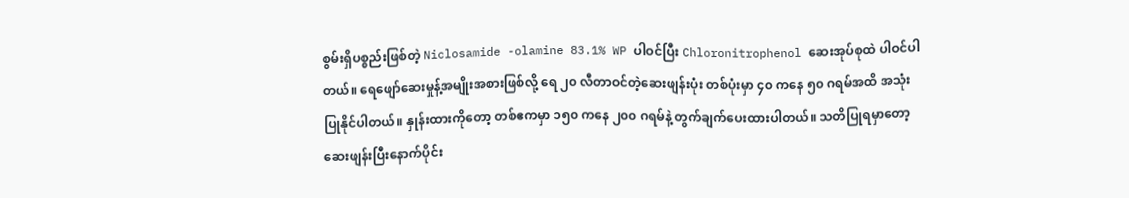စွမ်းရှိပစ္စည်းဖြစ်တဲ့ Niclosamide -olamine 83.1% WP ပါဝင်ပြီး Chloronitrophenol ဆေးအုပ်စုထဲ ပါဝင်ပါတယ်။ ရေဖျော်ဆေးမှုန့်အမျိုးအစားဖြစ်လို့ ရေ ၂၀ လီတာဝင်တဲ့ဆေးဖျန်းပုံး တစ်ပုံးမှာ ၄၀ ကနေ ၅၀ ဂရမ်အထိ အသုံးပြုနိုင်ပါတယ်။ နှုန်းထားကိုတော့ တစ်ဧကမှာ ၁၅၀ ကနေ ၂၀၀ ဂရမ်နဲ့ တွက်ချက်ပေးထားပါတယ်။ သတိပြုရမှာတော့ ဆေးဖျန်းပြီးနောက်ပိုင်း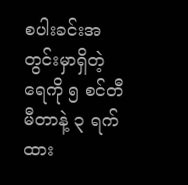စပါးခင်းအတွင်းမှာရှိတဲ့ ရေကို ၅ စင်တီမီတာနဲ့ ၃ ရက်ထား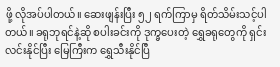ဖို့ လိုအပ်ပါတယ်။ ဆေးဖျန်းပြီး ၅၂ ရက်ကြာမှ ရိတ်သိမ်းသင့်ပါတယ်။ ခရုဘုရင်နဲ့ဆို စပါးခင်းကို ဒုက္ခပေးတဲ့ ရွှေခရုတွေကို ရှင်းလင်းနိုင်ပြီး မြေကြီးက ရွှေသီးနိုင်ပြီ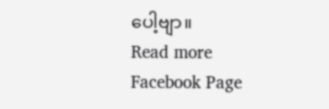ပေါ့ဗျာ။
Read more Facebook Page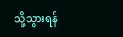သို့သွားရန်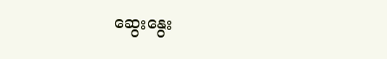ဆွေးနွေး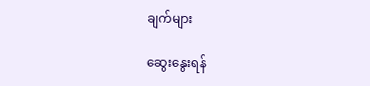ချက်များ

ဆွေးနွေးရန်